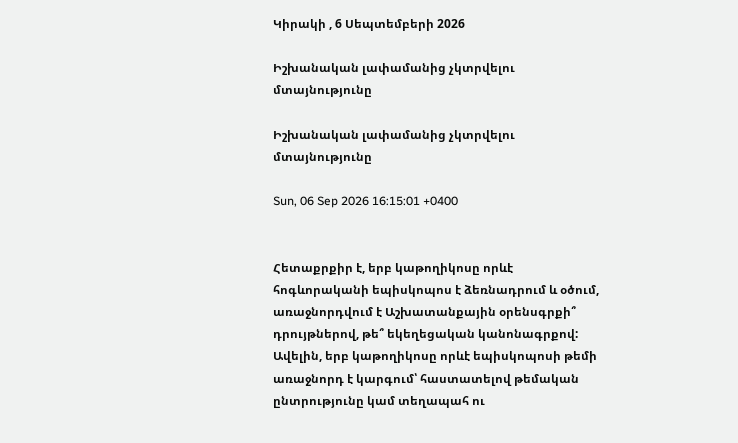Կիրակի , 6 Սեպտեմբերի 2026

Իշխանական լափամանից չկտրվելու մտայնությունը

Իշխանական լափամանից չկտրվելու մտայնությունը

Sun, 06 Sep 2026 16:15:01 +0400


Հետաքրքիր է, երբ կաթողիկոսը որևէ հոգևորականի եպիսկոպոս է ձեռնադրում և օծում, առաջնորդվում է Աշխատանքային օրենսգրքի՞ դրույթներով, թե՞ եկեղեցական կանոնագրքով: Ավելին, երբ կաթողիկոսը որևէ եպիսկոպոսի թեմի առաջնորդ է կարգում՝ հաստատելով թեմական ընտրությունը կամ տեղապահ ու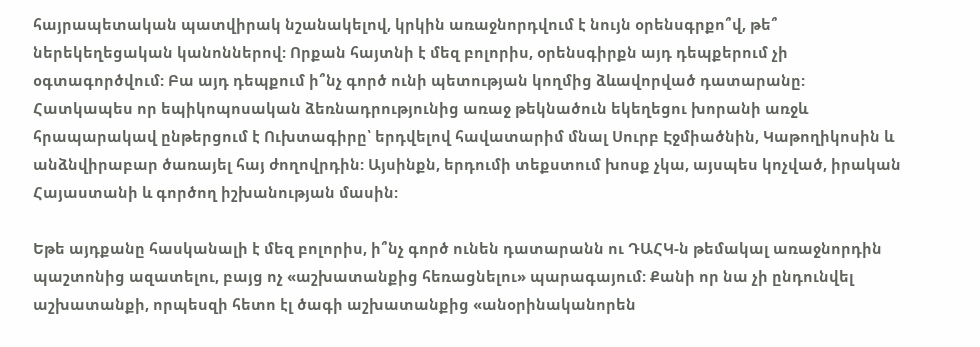հայրապետական պատվիրակ նշանակելով, կրկին առաջնորդվում է նույն օրենսգրքո՞վ, թե՞ ներեկեղեցական կանոններով: Որքան հայտնի է մեզ բոլորիս, օրենսգիրքն այդ դեպքերում չի օգտագործվում: Բա այդ դեպքում ի՞նչ գործ ունի պետության կողմից ձևավորված դատարանը: Հատկապես որ եպիկոպոսական ձեռնադրությունից առաջ թեկնածուն եկեղեցու խորանի առջև հրապարակավ ընթերցում է Ուխտագիրը՝ երդվելով հավատարիմ մնալ Սուրբ Էջմիածնին, Կաթողիկոսին և անձնվիրաբար ծառայել հայ ժողովրդին: Այսինքն, երդումի տեքստում խոսք չկա, այսպես կոչված, իրական Հայաստանի և գործող իշխանության մասին:

Եթե այդքանը հասկանալի է մեզ բոլորիս, ի՞նչ գործ ունեն դատարանն ու ԴԱՀԿ-ն թեմակալ առաջնորդին պաշտոնից ազատելու, բայց ոչ «աշխատանքից հեռացնելու» պարագայում: Քանի որ նա չի ընդունվել աշխատանքի, որպեսզի հետո էլ ծագի աշխատանքից «անօրինականորեն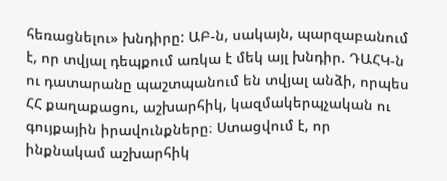հեռացնելու» խնդիրը: ԱԲ-ն, սակայն, պարզաբանում է, որ տվյալ դեպքում առկա է մեկ այլ խնդիր. ԴԱՀԿ-ն ու դատարանը պաշտպանում են տվյալ անձի, որպես ՀՀ քաղաքացու, աշխարհիկ, կազմակերպչական ու գույքային իրավունքները։ Ստացվում է, որ ինքնակամ աշխարհիկ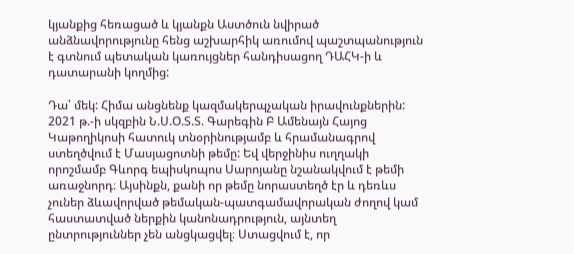կյանքից հեռացած և կյանքն Աստծուն նվիրած անձնավորությունը հենց աշխարհիկ առումով պաշտպանություն է գտնում պետական կառույցներ հանդիսացող ԴԱՀԿ-ի և դատարանի կողմից:

Դա՝ մեկ: Հիմա անցնենք կազմակերպչական իրավունքներին: 2021 թ.-ի սկզբին Ն.Ս.Օ.Տ.Տ. Գարեգին Բ Ամենայն Հայոց Կաթողիկոսի հատուկ տնօրինությամբ և հրամանագրով ստեղծվում է Մասյացոտնի թեմը: Եվ վերջինիս ուղղակի որոշմամբ Գևորգ եպիսկոպոս Սարոյանը նշանակվում է թեմի առաջնորդ։ Այսինքն, քանի որ թեմը նորաստեղծ էր և դեռևս չուներ ձևավորված թեմական-պատգամավորական ժողով կամ հաստատված ներքին կանոնադրություն, այնտեղ ընտրություններ չեն անցկացվել։ Ստացվում է, որ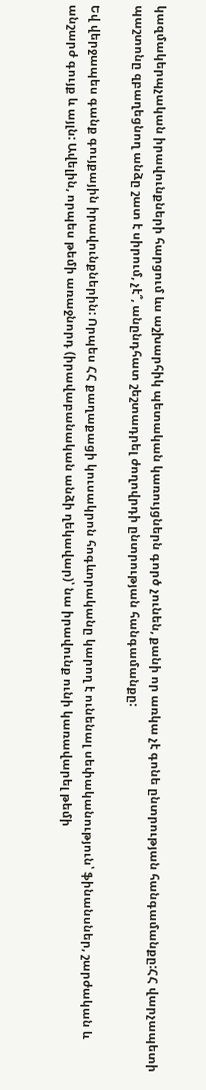կազմակերպչական իրավունքների հարցում ևս աշխարհիկ պետական կառույցներն գործ չունեն, քանի որ առկա չէ գոնե ընտրության հանգամանքը:ՀՀ վարչապետի պաշտոնը զբաղեցնող անձը շատ է սիրում, չէ՞, անընդհատ շեշտադրել ժողովրդի ընտրության հանգամանքը:

Եվ վերջապես գանք գույքային իրավունքներին: Որպես ՀՀ քաղաքացի կուսակրոն հոգևորականը կարող է ունենալ սեփականություն՝ ֆինանսներ, շարժական և անշարժ գույք և այլն: Ավելին, որպես թեմի առաջնորդ (իրավաբանական անձի ղեկավար)՝ նա իրավունք ունի կառավարել թեմի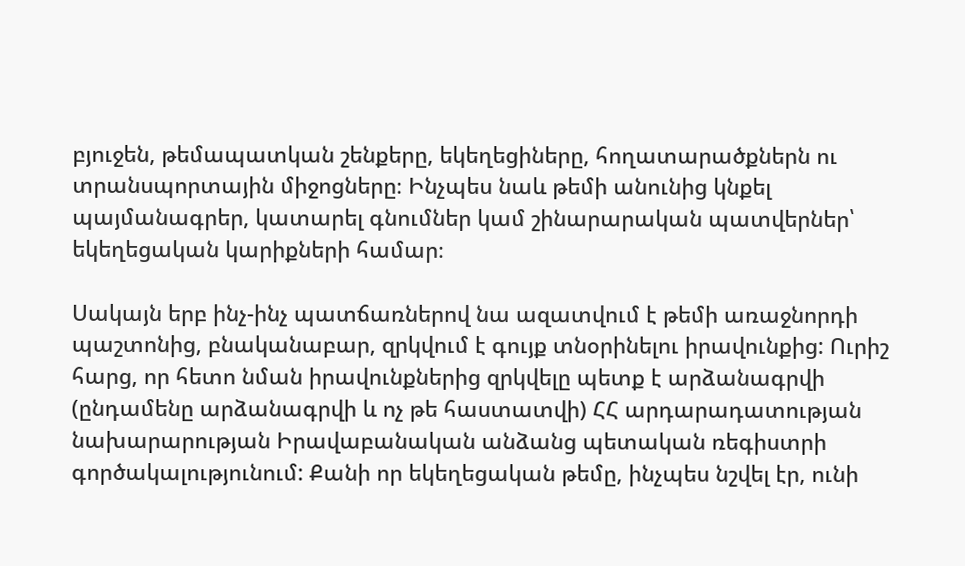բյուջեն, թեմապատկան շենքերը, եկեղեցիները, հողատարածքներն ու տրանսպորտային միջոցները։ Ինչպես նաև թեմի անունից կնքել պայմանագրեր, կատարել գնումներ կամ շինարարական պատվերներ՝ եկեղեցական կարիքների համար։

Սակայն երբ ինչ-ինչ պատճառներով նա ազատվում է թեմի առաջնորդի պաշտոնից, բնականաբար, զրկվում է գույք տնօրինելու իրավունքից: Ուրիշ հարց, որ հետո նման իրավունքներից զրկվելը պետք է արձանագրվի (ընդամենը արձանագրվի և ոչ թե հաստատվի) ՀՀ արդարադատության նախարարության Իրավաբանական անձանց պետական ռեգիստրի գործակալությունում: Քանի որ եկեղեցական թեմը, ինչպես նշվել էր, ունի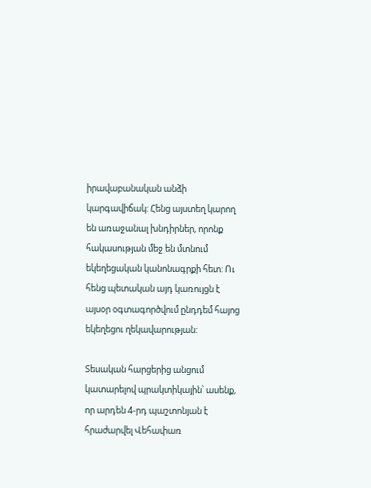իրավաբանական անձի կարգավիճակ: Հենց այստեղ կարող են առաջանալ խնդիրներ, որոնք հակասության մեջ են մտնում եկեղեցական կանոնագրքի հետ: Ու հենց պետական այդ կառույցն է այսօր օգտագործվում ընդդեմ հայոց եկեղեցու ղեկավարության:

Տեսական հարցերից անցում կատարելով պրակտիկային՝ ասենք, որ արդեն 4-րդ պաշտոնյան է հրաժարվել Վեհափառ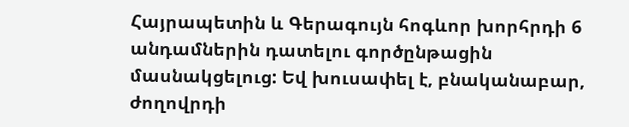Հայրապետին և Գերագույն հոգևոր խորհրդի 6 անդամներին դատելու գործընթացին մասնակցելուց: Եվ խուսափել է, բնականաբար, ժողովրդի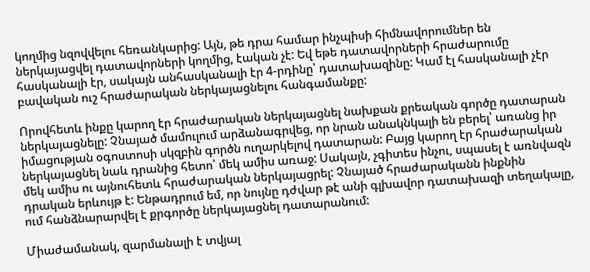կողմից նզովվելու հեռանկարից: Այն, թե դրա համար ինչպիսի հիմնավորումներ են ներկայացվել դատավորների կողմից, էական չէ: Եվ եթե դատավորների հրաժարումը հասկանալի էր, սակայն անհասկանալի էր 4-րդինը՝ դատախազինը: Կամ էլ հասկանալի չէր բավական ուշ հրաժարական ներկայացնելու հանգամանքը:

Որովհետև ինքը կարող էր հրաժարական ներկայացնել նախքան քրեական գործը դատարան ներկայացնելը: Չնայած մամուլում արձանագրվեց, որ նրան անակնկալի են բերել՝ առանց իր իմացության օգոստոսի սկզբին գործն ուղարկելով դատարան: Բայց կարող էր հրաժարական ներկայացնել նաև դրանից հետո՝ մեկ ամիս առաջ: Սակայն, չգիտես ինչու, սպասել է առնվազն մեկ ամիս ու այնուհետև հրաժարական ներկայացրել: Չնայած հրաժարականն ինքնին դրական երևույթ է: Ենթադրում եմ, որ նույնը դժվար թէ անի գլխավոր դատախազի տեղակալը, ում հանձնարարվել է քրգործը ներկայացնել դատարանում:

Միաժամանակ, զարմանալի է տվյալ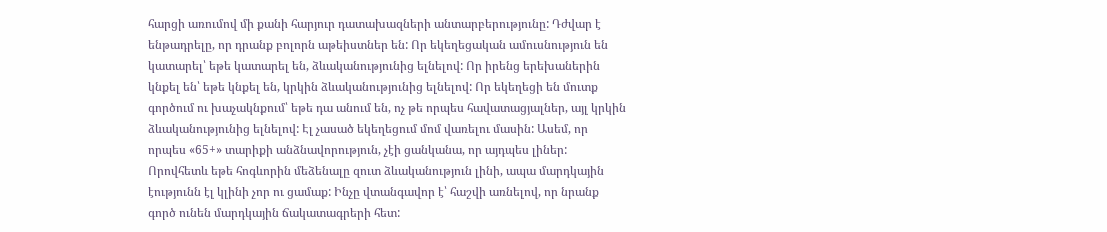հարցի առումով մի քանի հարյուր դատախազների անտարբերությունը: Դժվար է ենթադրելը, որ դրանք բոլորն աթեիստներ են: Որ եկեղեցական ամուսնություն են կատարել՝ եթե կատարել են, ձևականությունից ելնելով: Որ իրենց երեխաներին կնքել են՝ եթե կնքել են, կրկին ձևականությունից ելնելով: Որ եկեղեցի են մուտք գործում ու խաչակնքում՝ եթե դա անում են, ոչ թե որպես հավատացյալներ, այլ կրկին ձևականությունից ելնելով: Էլ չասած եկեղեցում մոմ վառելու մասին: Ասեմ, որ որպես «65+» տարիքի անձնավորություն, չէի ցանկանա, որ այդպես լիներ: Որովհետև եթե հոգևորին մեձենալը զուտ ձևականություն լինի, ապա մարդկային էությունն էլ կլինի չոր ու ցամաք: Ինչը վտանգավոր է՝ հաշվի առնելով, որ նրանք գործ ունեն մարդկային ճակատագրերի հետ: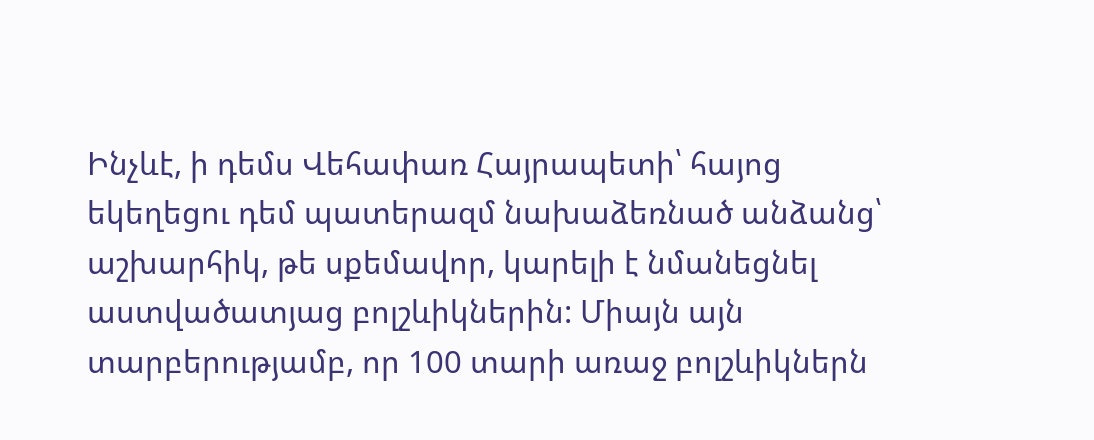Ինչևէ, ի դեմս Վեհափառ Հայրապետի՝ հայոց եկեղեցու դեմ պատերազմ նախաձեռնած անձանց՝ աշխարհիկ, թե սքեմավոր, կարելի է նմանեցնել աստվածատյաց բոլշևիկներին: Միայն այն տարբերությամբ, որ 100 տարի առաջ բոլշևիկներն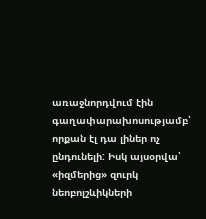առաջնորդվում էին գաղափարախոսությամբ՝ որքան էլ դա լիներ ոչ ընդունելի: Իսկ այսօրվա՝ «իզմերից» զուրկ նեոբոլշևիկների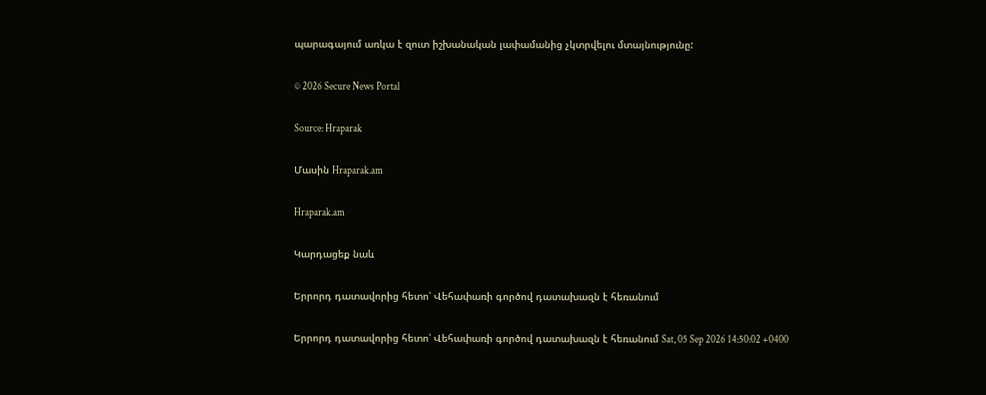պարագայում առկա է զուտ իշխանական լափամանից չկտրվելու մտայնությունը:

© 2026 Secure News Portal

Source: Hraparak

Մասին Hraparak.am

Hraparak.am

Կարդացեք նաև

Երրորդ դատավորից հետո՝ Վեհափառի գործով դատախազն է հեռանում

Երրորդ դատավորից հետո՝ Վեհափառի գործով դատախազն է հեռանում Sat, 05 Sep 2026 14:50:02 +0400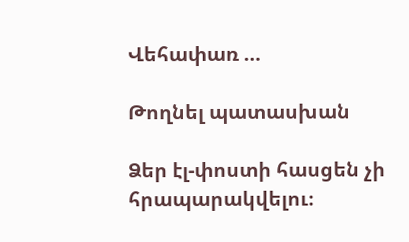Վեհափառ …

Թողնել պատասխան

Ձեր էլ-փոստի հասցեն չի հրապարակվելու։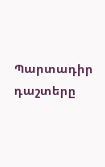Պարտադիր դաշտերը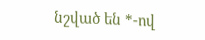նշված են *-ով